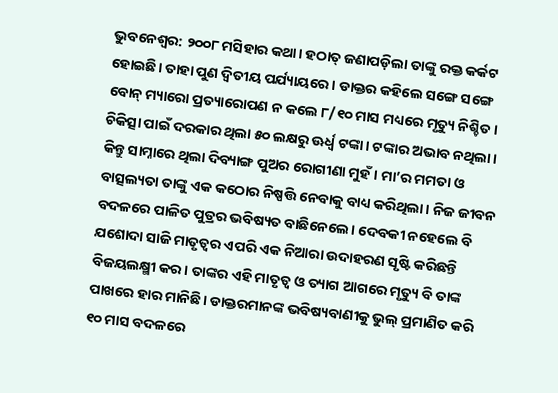ଭୁବନେଶ୍ୱର: ୨୦୦୮ ମସିହାର କଥା। ହଠାତ୍ ଜଣାପଡ଼ିଲା ତାଙ୍କୁ ରକ୍ତ କର୍କଟ ହୋଇଛି। ତାହା ପୁଣ ଦ୍ୱିତୀୟ ପର୍ଯ୍ୟାୟରେ। ଡାକ୍ତର କହିଲେ ସଙ୍ଗେ ସଙ୍ଗେ ବୋନ୍ ମ୍ୟାରୋ ପ୍ରତ୍ୟାରୋପଣ ନ କଲେ ୮/୧୦ ମାସ ମଧ୍ୟରେ ମୃତ୍ୟୁ ନିଶ୍ଚିତ। ଚିକିତ୍ସା ପାଇଁ ଦରକାର ଥିଲା ୫୦ ଲକ୍ଷରୁ ଊର୍ଧ୍ୱ ଟଙ୍କା। ଟଙ୍କାର ଅଭାବ ନଥିଲା। କିନ୍ତୁ ସାମ୍ନାରେ ଥିଲା ଦିବ୍ୟାଙ୍ଗ ପୁଅର ରୋଗୀଣା ମୁହଁ। ମା’ର ମମତା ଓ ବାତ୍ସଲ୍ୟତା ତାଙ୍କୁ ଏକ କଠୋର ନିଷ୍ପତ୍ତି ନେବାକୁ ବାଧ୍ୟ କରିଥିଲା। ନିଜ ଜୀବନ ବଦଳରେ ପାଳିତ ପୁତ୍ରର ଭବିଷ୍ୟତ ବାଛିନେଲେ। ଦେବକୀ ନହେଲେ ବି ଯଶୋଦା ସାଜି ମାତୃତ୍ୱର ଏପରି ଏକ ନିଆରା ଉଦାହରଣ ସୃଷ୍ଟି କରିଛନ୍ତି ବିଜୟଲକ୍ଷ୍ମୀ କର। ତାଙ୍କର ଏହି ମାତୃତ୍ୱ ଓ ତ୍ୟାଗ ଆଗରେ ମୃତ୍ୟୁ ବି ତାଙ୍କ ପାଖରେ ହାର ମାନିଛି। ଡାକ୍ତରମାନଙ୍କ ଭବିଷ୍ୟବାଣୀକୁ ଭୁଲ୍ ପ୍ରମାଣିତ କରି ୧୦ ମାସ ବଦଳରେ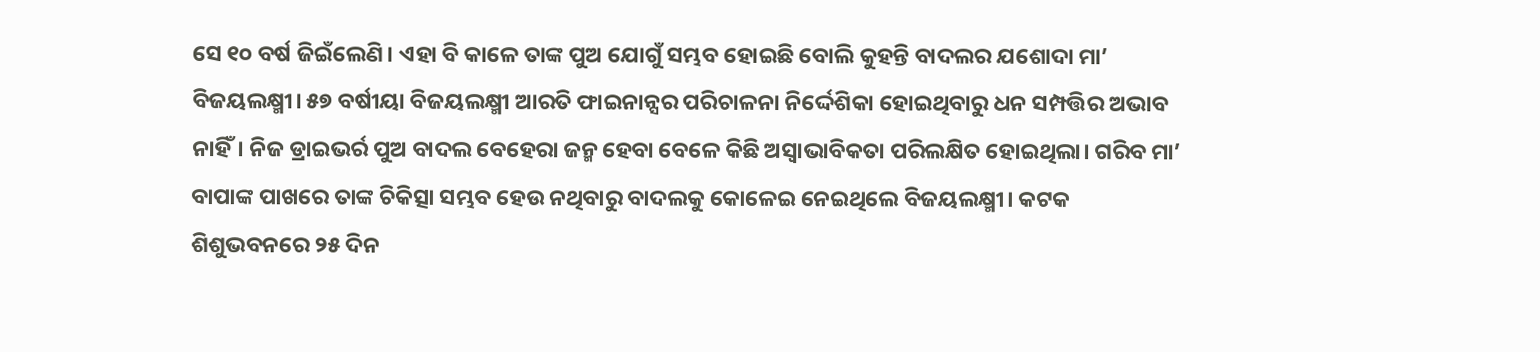ସେ ୧୦ ବର୍ଷ ଜିଇଁଲେଣି। ଏହା ବି କାଳେ ତାଙ୍କ ପୁଅ ଯୋଗୁଁ ସମ୍ଭବ ହୋଇଛି ବୋଲି କୁହନ୍ତି ବାଦଲର ଯଶୋଦା ମା’ ବିଜୟଲକ୍ଷ୍ମୀ। ୫୭ ବର୍ଷୀୟା ବିଜୟଲକ୍ଷ୍ମୀ ଆରତି ଫାଇନାନ୍ସର ପରିଚାଳନା ନିର୍ଦ୍ଦେଶିକା ହୋଇଥିବାରୁ ଧନ ସମ୍ପତ୍ତିର ଅଭାବ ନାହିଁ। ନିଜ ଡ୍ରାଇଭର୍ର ପୁଅ ବାଦଲ ବେହେରା ଜନ୍ମ ହେବା ବେଳେ କିଛି ଅସ୍ୱାଭାବିକତା ପରିଲକ୍ଷିତ ହୋଇଥିଲା। ଗରିବ ମା’ ବାପାଙ୍କ ପାଖରେ ତାଙ୍କ ଚିକିତ୍ସା ସମ୍ଭବ ହେଉ ନଥିବାରୁ ବାଦଲକୁ କୋଳେଇ ନେଇଥିଲେ ବିଜୟଲକ୍ଷ୍ମୀ। କଟକ ଶିଶୁଭବନରେ ୨୫ ଦିନ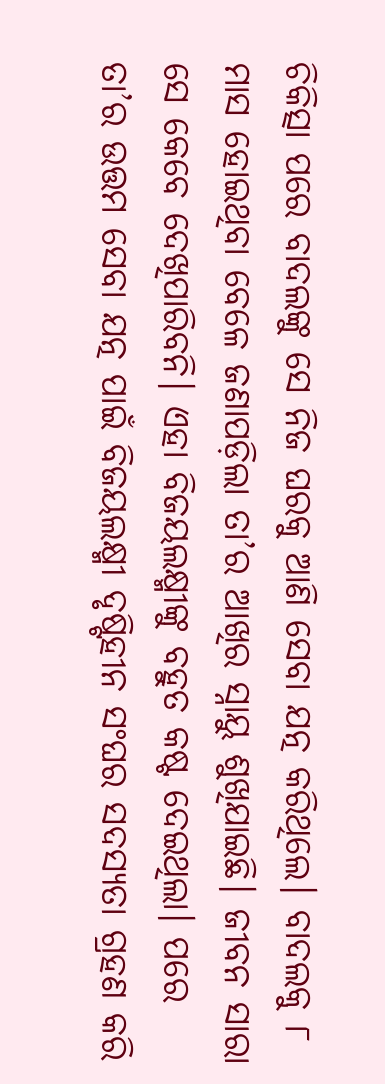ଚିକିତ୍ସା ପରେ ବାଦଲଙ୍କୁ ସେ ନିଜ ଘରକୁ ଆଣି ସେବା ଯତ୍ନ କରିଥିଲେ। ବାଦଲକୁ ୮ ମାସ ହୋଇଥିବା ବେଳେ ଜଣାପଡ଼ିଲା ତା’ର ଆଖିର ସ୍ନାୟୁ ଶୁଖିଯାଇଛି। ଜୀବନ ସାରା ସେ କେବେ ଦେଖିପାରିବନି। ଏହା ବିଜୟଲକ୍ଷ୍ମୀଙ୍କୁ ବହୁତ କଷ୍ଟ ଦେଇଥିଲା। ପରେ ତା’ର ଉତ୍ତମ ସେବା ଯତ୍ନ ପାଇଁ ବିଜୟଲକ୍ଷ୍ମୀ ଦୃଷ୍ଟିହୀନ ସଂଘର ସଦସ୍ୟତା ଗ୍ରହଣ କରି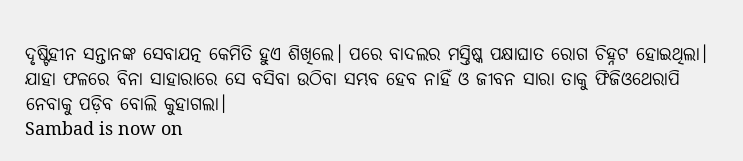ଦୃଷ୍ଟିହୀନ ସନ୍ତାନଙ୍କ ସେବାଯତ୍ନ କେମିତି ହୁଏ ଶିଖିଲେ। ପରେ ବାଦଲର ମସ୍ତିଷ୍କ ପକ୍ଷାଘାତ ରୋଗ ଚିହ୍ନଟ ହୋଇଥିଲା। ଯାହା ଫଳରେ ବିନା ସାହାରାରେ ସେ ବସିବା ଉଠିବା ସମ୍ଭବ ହେବ ନାହିଁ ଓ ଜୀବନ ସାରା ତାକୁ ଫିଜିଓଥେରାପି ନେବାକୁ ପଡ଼ିବ ବୋଲି କୁହାଗଲା।
Sambad is now on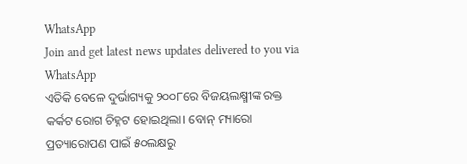WhatsApp
Join and get latest news updates delivered to you via WhatsApp
ଏତିକି ବେଳେ ଦୁର୍ଭାଗ୍ୟକୁ ୨୦୦୮ରେ ବିଜୟଲକ୍ଷ୍ମୀଙ୍କ ରକ୍ତ କର୍କଟ ରୋଗ ଚିହ୍ନଟ ହୋଇଥିଲା। ବୋନ୍ ମ୍ୟାରୋ ପ୍ରତ୍ୟାରୋପଣ ପାଇଁ ୫୦ଲକ୍ଷରୁ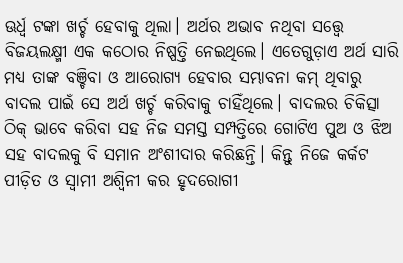ଊର୍ଧ୍ୱ ଟଙ୍କା ଖର୍ଚ୍ଚ ହେବାକୁ ଥିଲା। ଅର୍ଥର ଅଭାବ ନଥିବା ସତ୍ତ୍ୱେ ବିଜୟଲକ୍ଷ୍ମୀ ଏକ କଠୋର ନିଷ୍ପତ୍ତି ନେଇଥିଲେ। ଏତେଗୁଡ଼ାଏ ଅର୍ଥ ସାରି ମଧ୍ୟ ତାଙ୍କ ବଞ୍ଚିବା ଓ ଆରୋଗ୍ୟ ହେବାର ସମ୍ଭାବନା କମ୍ ଥିବାରୁ ବାଦଲ ପାଇଁ ସେ ଅର୍ଥ ଖର୍ଚ୍ଚ କରିବାକୁ ଚାହିଁଥିଲେ। ବାଦଲର ଚିକିତ୍ସା ଠିକ୍ ଭାବେ କରିବା ସହ ନିଜ ସମସ୍ତ ସମ୍ପତ୍ତିରେ ଗୋଟିଏ ପୁଅ ଓ ଝିଅ ସହ ବାଦଲକୁ ବି ସମାନ ଅଂଶୀଦାର କରିଛନ୍ତି। କିନ୍ତୁ ନିଜେ କର୍କଟ ପୀଡ଼ିତ ଓ ସ୍ୱାମୀ ଅଶ୍ୱିନୀ କର ହୃଦରୋଗୀ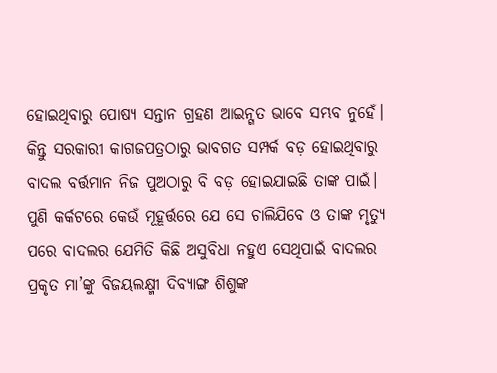ହୋଇଥିବାରୁ ପୋଷ୍ୟ ସନ୍ତାନ ଗ୍ରହଣ ଆଇନ୍ଗତ ଭାବେ ସମ୍ଭବ ନୁହେଁ। କିନ୍ତୁ ସରକାରୀ କାଗଜପତ୍ରଠାରୁ ଭାବଗତ ସମ୍ପର୍କ ବଡ଼ ହୋଇଥିବାରୁ ବାଦଲ ବର୍ତ୍ତମାନ ନିଜ ପୁଅଠାରୁ ବି ବଡ଼ ହୋଇଯାଇଛି ତାଙ୍କ ପାଇଁ। ପୁଣି କର୍କଟରେ କେଉଁ ମୂହୂର୍ତ୍ତରେ ଯେ ସେ ଚାଲିଯିବେ ଓ ତାଙ୍କ ମୃତ୍ୟୁ ପରେ ବାଦଲର ଯେମିତି କିଛି ଅସୁବିଧା ନହୁଏ ସେଥିପାଇଁ ବାଦଲର ପ୍ରକୃତ ମା’ଙ୍କୁ ବିଜୟଲକ୍ଷ୍ମୀ ଦିବ୍ୟାଙ୍ଗ ଶିଶୁଙ୍କ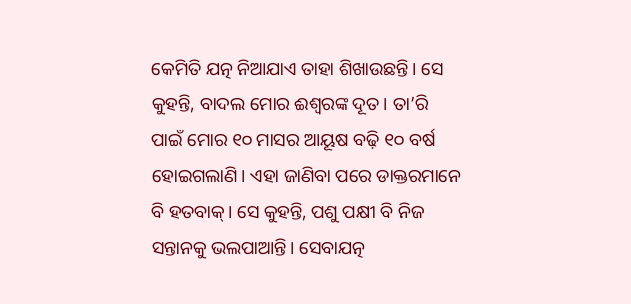କେମିତି ଯତ୍ନ ନିଆଯାଏ ତାହା ଶିଖାଉଛନ୍ତି। ସେ କୁହନ୍ତି, ବାଦଲ ମୋର ଈଶ୍ୱରଙ୍କ ଦୂତ। ତା’ରି ପାଇଁ ମୋର ୧୦ ମାସର ଆୟୂଷ ବଢ଼ି ୧୦ ବର୍ଷ ହୋଇଗଲାଣି। ଏହା ଜାଣିବା ପରେ ଡାକ୍ତରମାନେ ବି ହତବାକ୍। ସେ କୁହନ୍ତି, ପଶୁ ପକ୍ଷୀ ବି ନିଜ ସନ୍ତାନକୁ ଭଲପାଆନ୍ତି। ସେବାଯତ୍ନ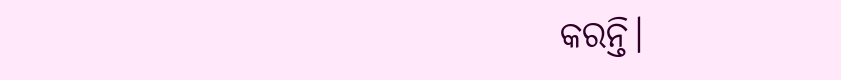କରନ୍ତି।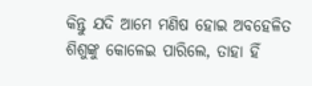କିନ୍ତୁ ଯଦି ଆମେ ମଣିଷ ହୋଇ ଅବହେଳିତ ଶିଶୁଙ୍କୁ କୋଳେଇ ପାରିଲେ, ତାହା ହିଁ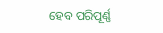ହେବ ପରିପୂର୍ଣ୍ଣ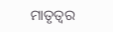ମାତୃତ୍ୱର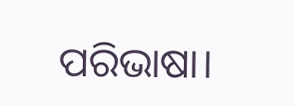ପରିଭାଷା।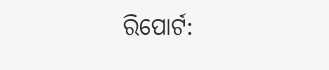ରିପୋର୍ଟ: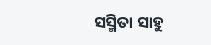ସସ୍ମିତା ସାହୁ